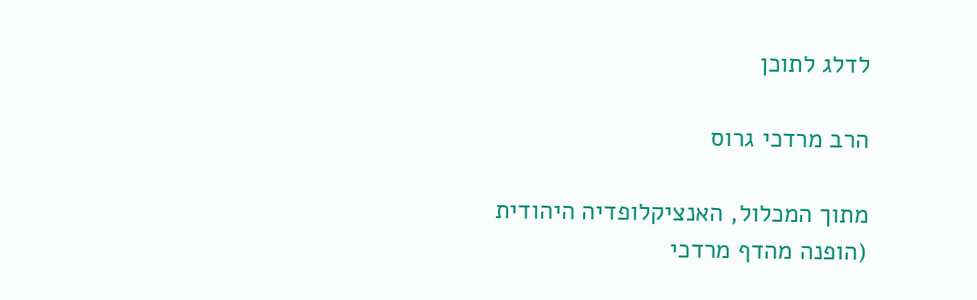לדלג לתוכן

הרב מרדכי גרוס

מתוך המכלול, האנציקלופדיה היהודית
(הופנה מהדף מרדכי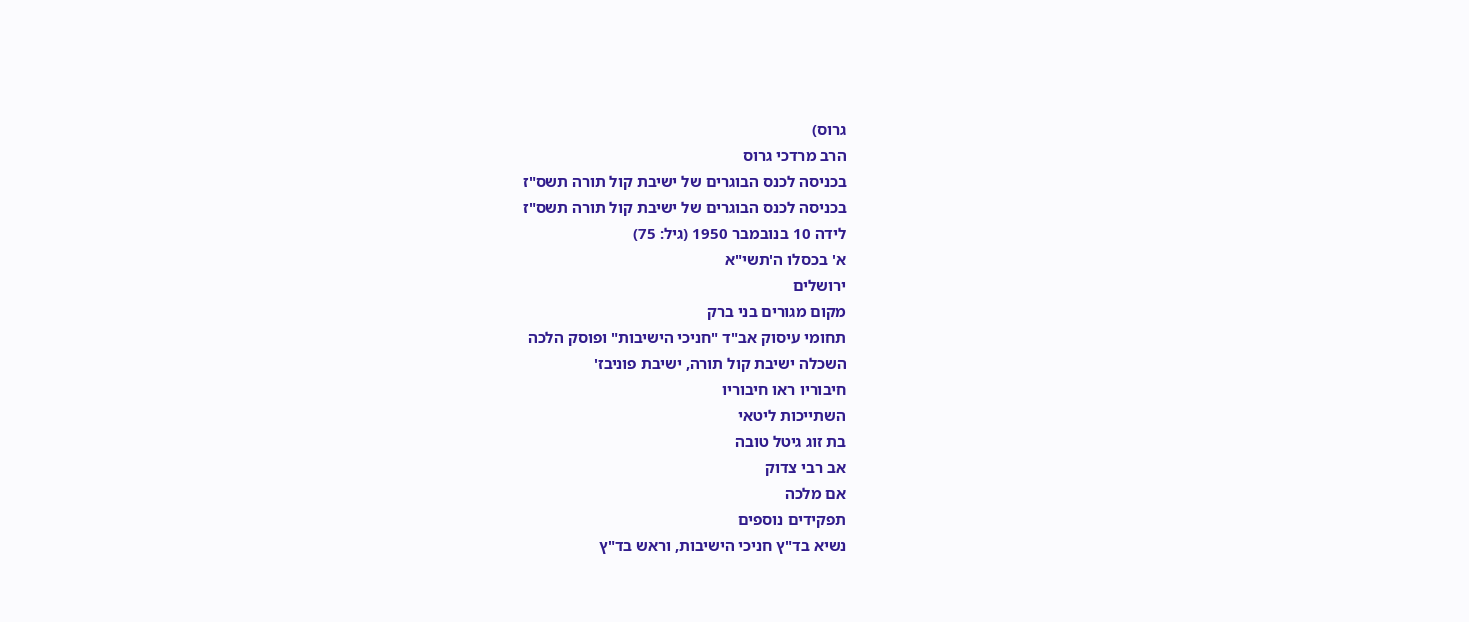גרוס)
הרב מרדכי גרוס
בכניסה לכנס הבוגרים של ישיבת קול תורה תשס"ז
בכניסה לכנס הבוגרים של ישיבת קול תורה תשס"ז
לידה 10 בנובמבר 1950 (גיל: 75)
א' בכסלו ה'תשי"א
ירושלים
מקום מגורים בני ברק
תחומי עיסוק אב"ד "חניכי הישיבות" ופוסק הלכה
השכלה ישיבת קול תורה, ישיבת פוניבז'
חיבוריו ראו חיבוריו
השתייכות ליטאי
בת זוג גיטל טובה
אב רבי צדוק
אם מלכה
תפקידים נוספים
נשיא בד"ץ חניכי הישיבות, וראש בד"ץ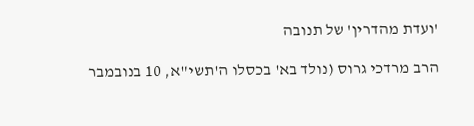'ועדת מהדרין' של תנובה

הרב מרדכי גרוס (נולד בא' בכסלו ה'תשי"א, 10 בנובמבר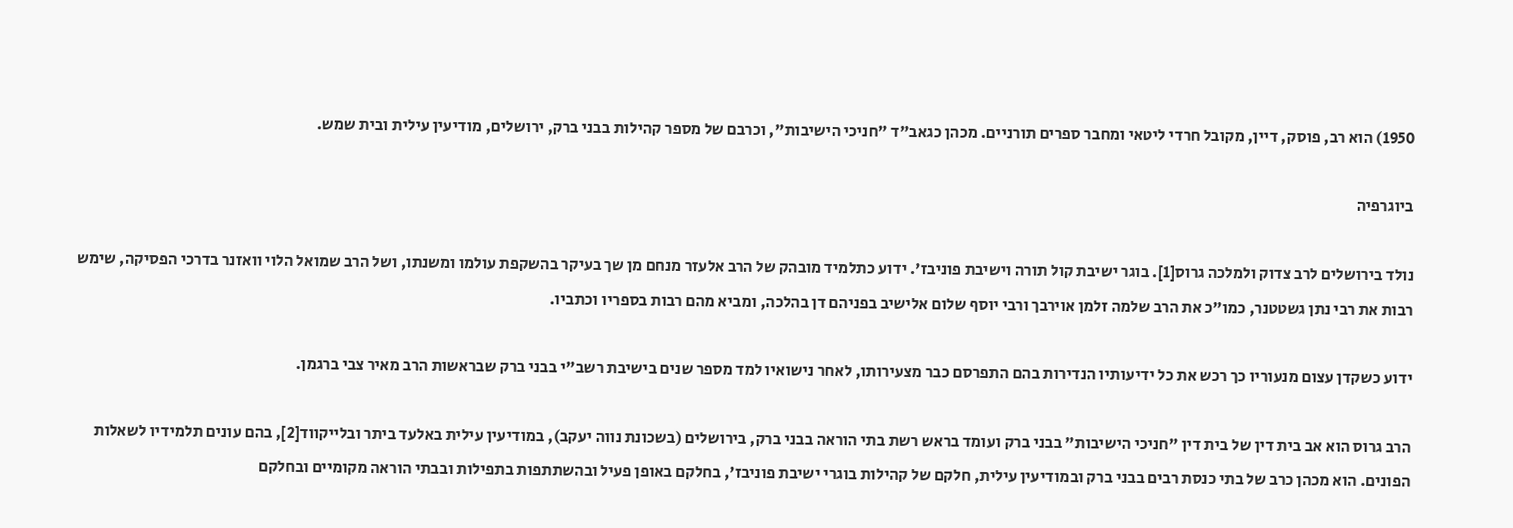1950) הוא רב, פוסק, דיין, מקובל חרדי ליטאי ומחבר ספרים תורניים. מכהן כגאב"ד "חניכי הישיבות", וכרבם של מספר קהילות בבני ברק, ירושלים, מודיעין עילית ובית שמש.

ביוגרפיה

נולד בירושלים לרב צדוק ולמלכה גרוס[1]. בוגר ישיבת קול תורה וישיבת פוניבז'. ידוע כתלמיד מובהק של הרב אלעזר מנחם מן שך בעיקר בהשקפת עולמו ומשנתו, ושל הרב שמואל הלוי וואזנר בדרכי הפסיקה, שימש רבות את רבי נתן גשטטנר, כמו"כ את הרב שלמה זלמן אוירבך ורבי יוסף שלום אלישיב בפניהם דן בהלכה, ומביא מהם רבות בספריו וכתביו.

ידוע כשקדן עצום מנעוריו כך רכש את כל ידיעותיו הנדירות בהם התפרסם כבר מצעירותו, לאחר נישואיו למד מספר שנים בישיבת רשב"י בבני ברק שבראשות הרב מאיר צבי ברגמן.

הרב גרוס הוא אב בית דין של בית דין "חניכי הישיבות" בבני ברק ועומד בראש רשת בתי הוראה בבני ברק, בירושלים (בשכונת נווה יעקב), במודיעין עילית באלעד ביתר ובלייקווד[2], בהם עונים תלמידיו לשאלות הפונים. הוא מכהן כרב של בתי כנסת רבים בבני ברק ובמודיעין עילית, חלקם של קהילות בוגרי ישיבת פוניבז', בחלקם באופן פעיל ובהשתתפות בתפילות ובבתי הוראה מקומיים ובחלקם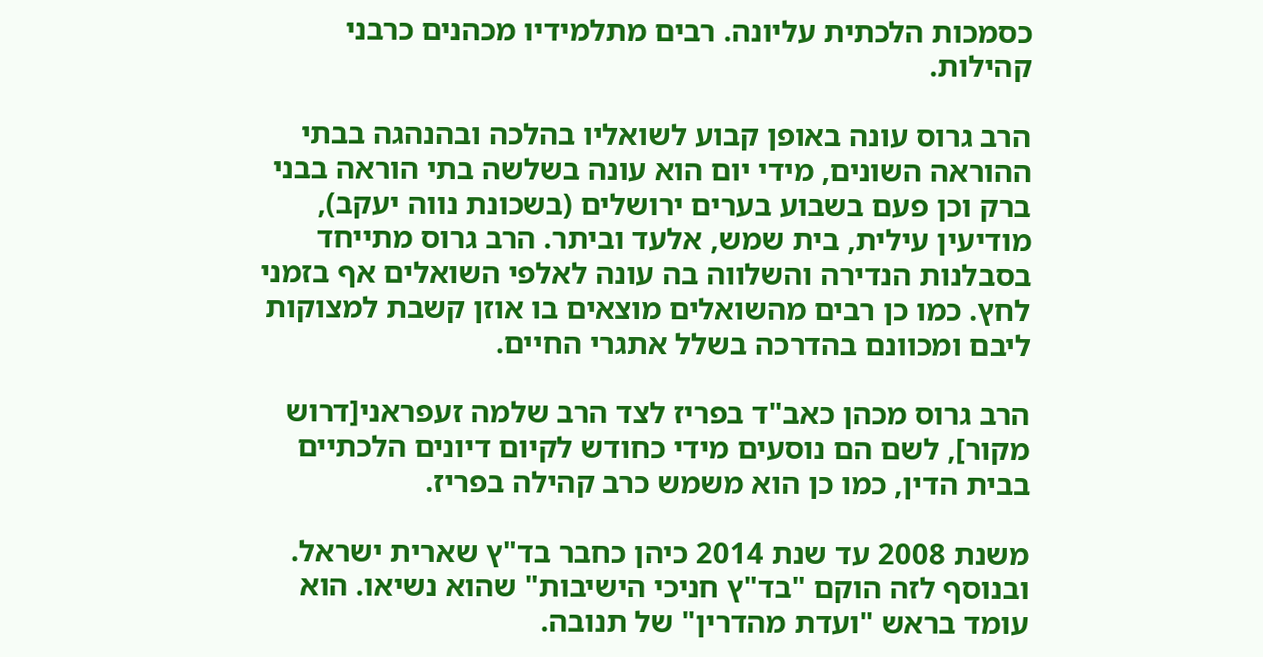כסמכות הלכתית עליונה. רבים מתלמידיו מכהנים כרבני קהילות.

הרב גרוס עונה באופן קבוע לשואליו בהלכה ובהנהגה בבתי ההוראה השונים, מידי יום הוא עונה בשלשה בתי הוראה בבני ברק וכן פעם בשבוע בערים ירושלים (בשכונת נווה יעקב), מודיעין עילית, בית שמש, אלעד וביתר. הרב גרוס מתייחד בסבלנות הנדירה והשלווה בה עונה לאלפי השואלים אף בזמני לחץ. כמו כן רבים מהשואלים מוצאים בו אוזן קשבת למצוקות ליבם ומכוונם בהדרכה בשלל אתגרי החיים.

הרב גרוס מכהן כאב"ד בפריז לצד הרב שלמה זעפראני[דרוש מקור], לשם הם נוסעים מידי כחודש לקיום דיונים הלכתיים בבית הדין, כמו כן הוא משמש כרב קהילה בפריז.

משנת 2008 עד שנת 2014 כיהן כחבר בד"ץ שארית ישראל. ובנוסף לזה הוקם "בד"ץ חניכי הישיבות" שהוא נשיאו. הוא עומד בראש "ועדת מהדרין" של תנובה.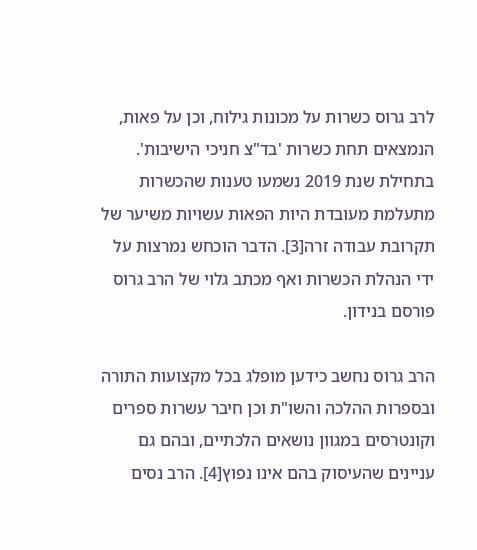לרב גרוס כשרות על מכונות גילוח, וכן על פאות, הנמצאים תחת כשרות 'בד"צ חניכי הישיבות'. בתחילת שנת 2019 נשמעו טענות שהכשרות מתעלמת מעובדת היות הפאות עשויות משיער של תקרובת עבודה זרה[3]. הדבר הוכחש נמרצות על ידי הנהלת הכשרות ואף מכתב גלוי של הרב גרוס פורסם בנידון.

הרב גרוס נחשב כידען מופלג בכל מקצועות התורה ובספרות ההלכה והשו"ת וכן חיבר עשרות ספרים וקונטרסים במגוון נושאים הלכתיים, ובהם גם עניינים שהעיסוק בהם אינו נפוץ[4]. הרב נסים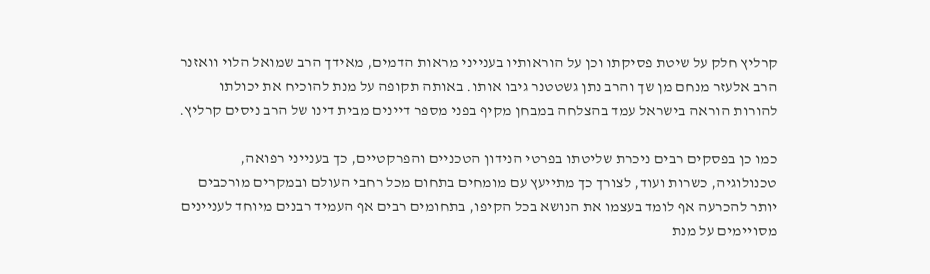קרליץ חלק על שיטת פסיקתו וכן על הוראותיו בענייני מראות הדמים, מאידך הרב שמואל הלוי וואזנר הרב אלעזר מנחם מן שך והרב נתן גשטטנר גיבו אותו. באותה תקופה על מנת להוכיח את יכולתו להורות הוראה בישראל עמד בהצלחה במבחן מקיף בפני מספר דיינים מבית דינו של הרב ניסים קרליץ.

כמו כן בפסקים רבים ניכרת שליטתו בפרטי הנידון הטכניים והפרקטיים, כך בענייני רפואה, טכנולוגיה, כשרות ועוד, לצורך כך מתייעץ עם מומחים בתחום מכל רחבי העולם ובמקרים מורכבים יותר להכרעה אף לומד בעצמו את הנושא בכל הקיפו, בתחומים רבים אף העמיד רבנים מיוחד לעניינים מסויימים על מנת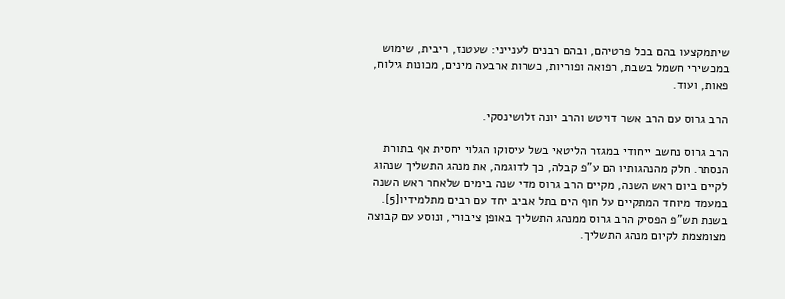שיתמקצעו בהם בכל פרטיהם, ובהם רבנים לענייני: שעטנז, ריבית, שימוש במכשירי חשמל בשבת, רפואה ופוריות, כשרות ארבעה מינים, מכונות גילוח, פאות, ועוד.

הרב גרוס עם הרב אשר דויטש והרב יונה זלושינסקי.

הרב גרוס נחשב ייחודי במגזר הליטאי בשל עיסוקו הגלוי יחסית אף בתורת הנסתר. חלק מהנהגותיו הם ע"פ קבלה, כך לדוגמה, את מנהג התשליך שנהוג לקיים ביום ראש השנה, מקיים הרב גרוס מדי שנה בימים שלאחר ראש השנה במעמד מיוחד המתקיים על חוף הים בתל אביב יחד עם רבים מתלמידיו[5]. בשנת תש"פ הפסיק הרב גרוס ממנהג התשליך באופן ציבורי, ונוסע עם קבוצה מצומצמת לקיום מנהג התשליך.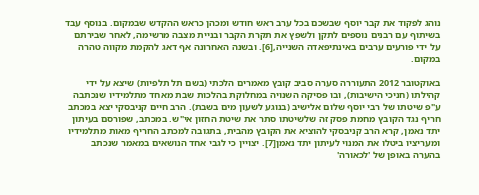נוהג לפקוד את קבר יוסף שבשכם בכל ערב ראש חודש ומכהן כראש ההקדש שבמקום. בנוסף עבד בשיתוף עם רבנים נוספים לתקן ולשפץ את תקרת הקבר ובניית מצבה מרשימה, לאחר שבירתם על ידי פורעים ערבים באינתיפאדה השנייה,[6]. ובשנה האחרונה אף דאג להקמת מקווה טהרה במקום.

באוקטובר 2012 התעוררה סערה סביב קובץ מאמרים הלכתי (בשם תל תלפיות) שיצא על ידי קהילתו (חניכי הישיבות), ובו פסיקה השנויה במחלוקת בהלכות שבת מאחד מתלמידיו שנכתבה ע"פ שיטתו של רבי יוסף שלום אלישיב (בנוגע לשעון מים בשבת). הרב חיים קניבסקי יצא במכתב חריף נגד הקובץ מחמת פסק זה שלשיטתו סתר את שיטת החזון אי"ש. במכתב, שפורסם בעיתון יתד נאמן, קרא הרב קניבסקי להוציא את הקובץ מהבית, בתגובה למכתב החריף מאות מתלמידיו ומעריציו ביטלו את המנוי לעיתון יתד נאמן[7]. יצויין כי לגבי אחד הנושאים במאמר שנכתב בהערה באופן של 'לכאורה'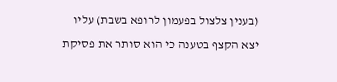(בענין צלצול בפעמון לרופא בשבת) עליו יצא הקצף בטענה כי הוא סותר את פסיקת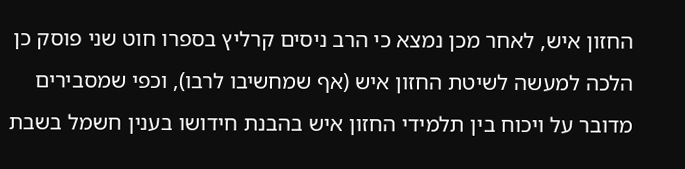החזון איש, לאחר מכן נמצא כי הרב ניסים קרליץ בספרו חוט שני פוסק כן הלכה למעשה לשיטת החזון איש (אף שמחשיבו לרבו), וכפי שמסבירים מדובר על ויכוח בין תלמידי החזון איש בהבנת חידושו בענין חשמל בשבת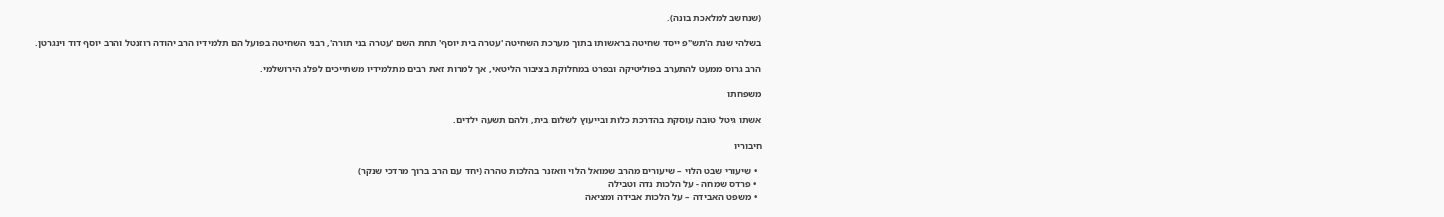(שנחשב למלאכת בונה).

בשלהי שנת ה'תש"פ ייסד שחיטה בראשותו בתוך מערכת השחיטה 'עטרה בית יוסף' תחת השם 'עטרה בני תורה', רבני השחיטה בפועל הם תלמידיו הרב יהודה רוזנטל והרב יוסף דוד וינגרטן.

הרב גרוס ממעט להתערב בפוליטיקה ובפרט במחלוקת בציבור הליטאי, אך למרות זאת רבים מתלמידיו משתייכים לפלג הירושלמי.

משפחתו

אשתו גיטל טובה עוסקת בהדרכת כלות ובייעוץ לשלום בית, ולהם תשעה ילדים.

חיבוריו

  • שיעורי שבט הלוי – שיעורים מהרב שמואל הלוי וואזנר בהלכות טהרה (יחד עם הרב ברוך מרדכי שנקר)
  • פרדס שמחה - על הלכות נדה וטבילה
  • משפט האבידה – על הלכות אבידה ומציאה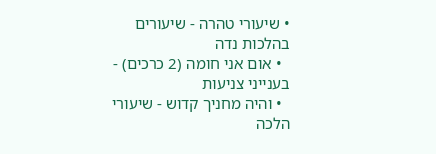• שיעורי טהרה - שיעורים בהלכות נדה
  • אום אני חומה (2 כרכים) - בענייני צניעות
  • והיה מחניך קדוש - שיעורי הלכה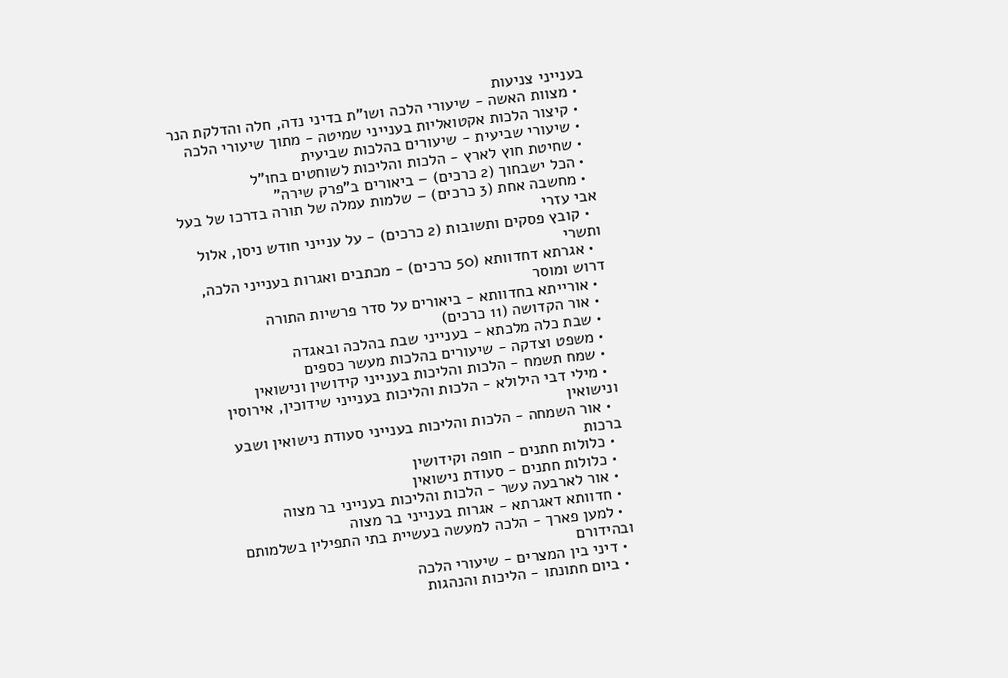בענייני צניעות
  • מצוות האשה - שיעורי הלכה ושו"ת בדיני נדה, חלה והדלקת הנר
  • קיצור הלכות אקטואליות בענייני שמיטה - מתוך שיעורי הלכה
  • שיעורי שביעית - שיעורים בהלכות שביעית
  • שחיטת חוץ לארץ - הלכות והליכות לשוחטים בחו"ל
  • הכל ישבחוך (2 כרכים) – ביאורים ב"פרק שירה"
  • מחשבה אחת (3 כרכים) – שלמות עמלה של תורה בדרכו של בעל אבי עזרי
  • קובץ פסקים ותשובות (2 כרכים) - על ענייני חודש ניסן, אלול ותשרי
  • אגרתא דחדוותא (50 כרכים) - מכתבים ואגרות בענייני הלכה, דרוש ומוסר
  • אורייתא בחדוותא - ביאורים על סדר פרשיות התורה
  • אור הקדושה (11 כרכים)
  • שבת כלה מלכתא - בענייני שבת בהלכה ובאגדה
  • משפט וצדקה - שיעורים בהלכות מעשר כספים
  • שמח תשמח - הלכות והליכות בענייני קידושין ונישואין
  • מילי דבי הילולא - הלכות והליכות בענייני שידוכין, אירוסין ונישואין
  • אור השמחה - הלכות והליכות בענייני סעודת נישואין ושבע ברכות
  • כלולות חתנים - חופה וקידושין
  • כלולות חתנים - סעודת נישואין
  • אור לארבעה עשר - הלכות והליכות בענייני בר מצוה
  • חדוותא דאגרתא - אגרות בענייני בר מצוה
  • למען פארך - הלכה למעשה בעשיית בתי התפילין בשלמותם ובהידורם
  • דיני בין המצרים - שיעורי הלכה
  • ביום חתונתו - הליכות והנהגות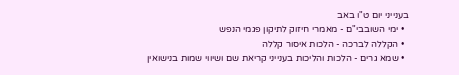בענייני יום ט"ו באב
  • ימי השובבי"ם - מאמרי חיזוק לתיקון פגמי הנפש
  • הקללה לברכה - הלכות איסור קללה
  • שמא גרים - הלכות והליכות בענייני קריאת שם ושיווי שמות בנישואין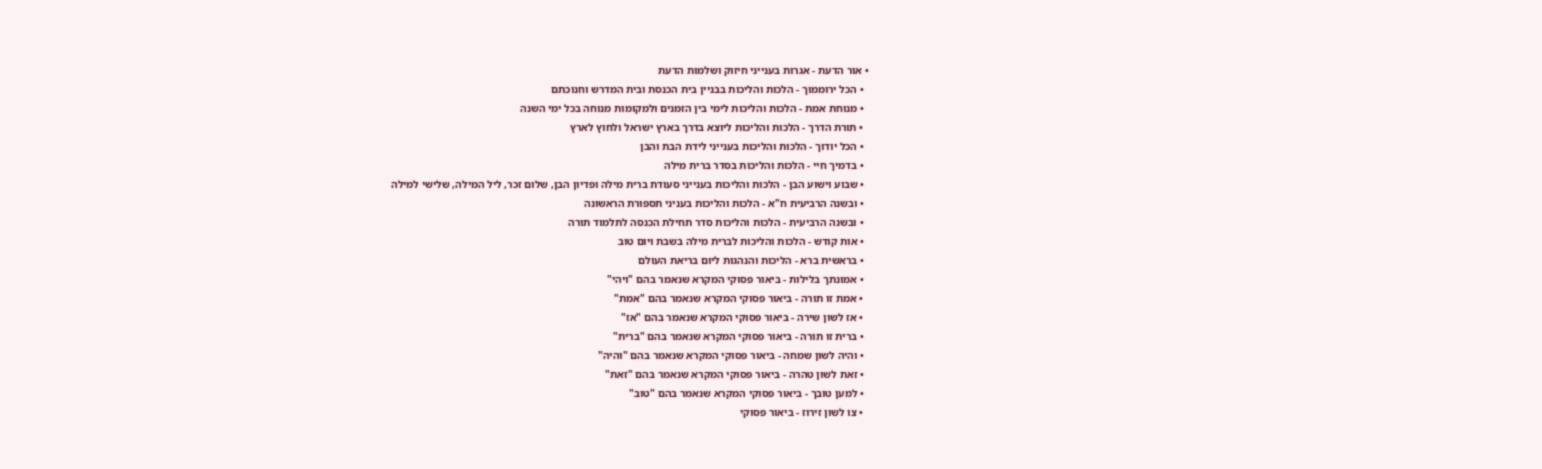• אור הדעת - אגרות בענייני חיזוק ושלמות הדעת
  • הכל ירוממוך - הלכות והליכות בבניין בית הכנסת ובית המדרש וחנוכתם
  • מנוחת אמת - הלכות והליכות לימי בין הזמנים ולמקומות מנוחה בכל ימי השנה
  • תורת הדרך - הלכות והליכות ליוצא בדרך בארץ ישראל ולחוץ לארץ
  • הכל יודוך - הלכות והליכות בענייני לידת הבת והבן
  • בדמיך חיי - הלכות והליכות בסדר ברית מילה
  • שבוע וישוע הבן - הלכות והליכות בענייני סעודת ברית מילה ופדיון הבן, שלום זכר, ליל המילה, שלישי למילה
  • ובשנה הרביעית ח"א - הלכות והליכות בעניני תספורת הראשונה
  • ובשנה הרביעית - הלכות והליכות סדר תחילת הכנסה לתלמוד תורה
  • אות קודש - הלכות והליכות לברית מילה בשבת ויום טוב
  • בראשית ברא - הליכות והנהגות ליום בריאת העולם
  • אמונתך בלילות - ביאור פסוקי המקרא שנאמר בהם "ויהי"
  • אמת זו תורה - ביאור פסוקי המקרא שנאמר בהם "אמת"
  • אז לשון שירה - ביאור פסוקי המקרא שנאמר בהם "אז"
  • ברית זו תורה - ביאור פסוקי המקרא שנאמר בהם "ברית"
  • והיה לשון שמחה - ביאור פסוקי המקרא שנאמר בהם "והיה"
  • זאת לשון טהרה - ביאור פסוקי המקרא שנאמר בהם "זאת"
  • למען טובך - ביאור פסוקי המקרא שנאמר בהם "טוב"
  • צו לשון זירוז - ביאור פסוקי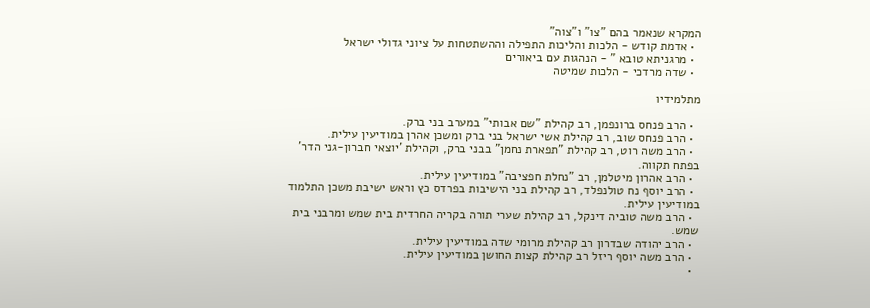המקרא שנאמר בהם "צו" ו"צוה"
  • אדמת קודש - הלכות והליכות התפילה וההשתטחות על ציוני גדולי ישראל
  • מרגניתא טובא " - הנהגות עם ביאורים
  • שדה מרדכי - הלכות שמיטה

מתלמידיו

  • הרב פנחס ברונפמן, רב קהילת "שם אבותי" במערב בני ברק.
  • הרב פנחס שוב, רב קהילת אשי ישראל בני ברק ומשכן אהרן במודיעין עילית.
  • הרב משה רוט, רב קהילת "תפארת נחמן" בבני ברק, וקהילת 'יוצאי חברון-גני הדר' בפתח תקווה.
  • הרב אהרון מיטלמן, רב "נחלת חפציבה" במודיעין עילית.
  • הרב יוסף נח טולנפלד, רב קהילת בני הישיבות בפרדס כץ וראש ישיבת משכן התלמוד במודיעין עילית.
  • הרב משה טוביה דינקל, רב קהילת שערי תורה בקריה החרדית בית שמש ומרבני בית שמש.
  • הרב יהודה שבדרון רב קהילת מרומי שדה במודיעין עילית.
  • הרב משה יוסף ריזל רב קהילת קצות החושן במודיעין עילית.
  •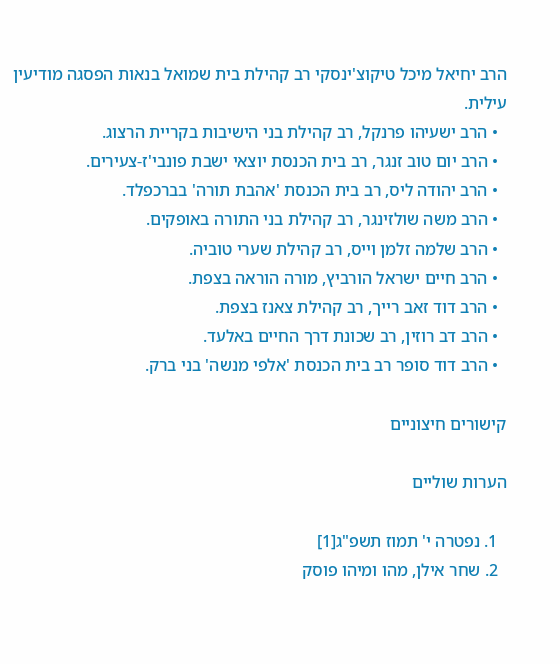הרב יחיאל מיכל טיקוצ'ינסקי רב קהילת בית שמואל בנאות הפסגה מודיעין עילית.
  • הרב ישעיהו פרנקל, רב קהילת בני הישיבות בקריית הרצוג.
  • הרב יום טוב זנגר, רב בית הכנסת יוצאי ישבת פונבי'ז-צעירים.
  • הרב יהודה ליס, רב בית הכנסת 'אהבת תורה' בברכפלד.
  • הרב משה שולזינגר, רב קהילת בני התורה באופקים.
  • הרב שלמה זלמן וייס, רב קהילת שערי טוביה.
  • הרב חיים ישראל הורביץ, מורה הוראה בצפת.
  • הרב דוד זאב רייך, רב קהילת צאנז בצפת.
  • הרב דב רוזין, רב שכונת דרך החיים באלעד.
  • הרב דוד סופר רב בית הכנסת 'אלפי מנשה' בני ברק.

קישורים חיצוניים

הערות שוליים

  1. נפטרה י' תמוז תשפ"ג[1]
  2. שחר אילן, מהו ומיהו פוסק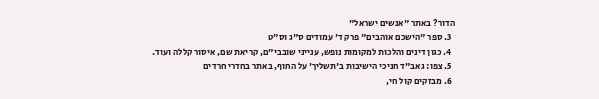הדור? באתר "אנשים ישראל"
  3. ספר "הישכם אוהבים" פרק ד' עמודים ס"ג וס"ט
  4. כגון דינים והלכות למקומות נופש, ענייני שובבי"ם, קריאת שם, איסור קללה ועוד.
  5. צפו: גאב"ד חניכי הישיבות ב'תשליך' על החוף, באתר בחדרי חרדים
  6. מבזקים קול חי,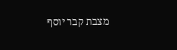מצבת קבר יוסף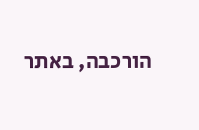הורכבה, באתר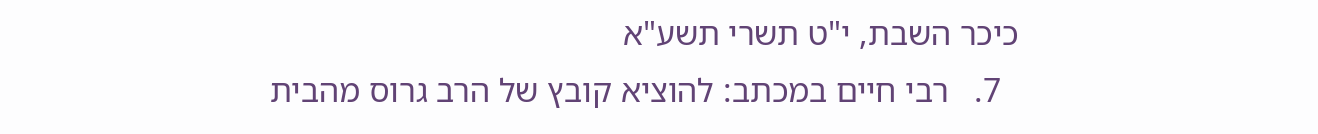כיכר השבת, י"ט תשרי תשע"א
  7.   רבי חיים במכתב: להוציא קובץ של הרב גרוס מהבית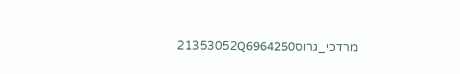מרדכי_גרוס21353052Q6964250